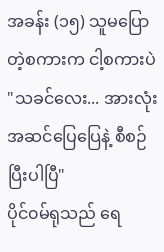အခန်း (၁၅) သူမပြောတဲ့စကားက ငါ့စကားပဲ
"သခင်လေး... အားလုံး အဆင်ပြေပြေနဲ့ စီစဉ်ပြီးပါပြီ"
ပိုင်၀မ်ရုသည် ရေ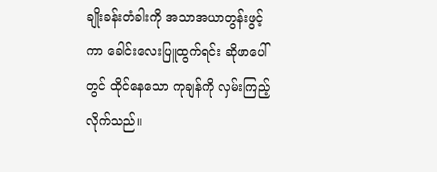ချိုးခန်းတံခါးကို အသာအယာတွန်းဖွင့်ကာ ခေါင်းလေးပြူထွက်ရင်း ဆိုဖာပေါ်တွင် ထိုင်နေသော ကုချန်ကို လှမ်းကြည့်လိုက်သည်။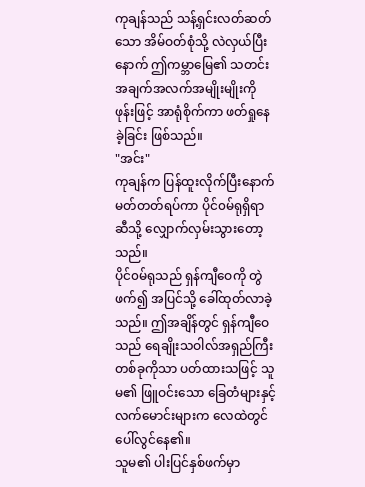ကုချန်သည် သန့်ရှင်းလတ်ဆတ်သော အိမ်ဝတ်စုံသို့ လဲလှယ်ပြီးနောက် ဤကမ္ဘာမြေ၏ သတင်းအချက်အလက်အမျိုးမျိုးကို ဖုန်းဖြင့် အာရုံစိုက်ကာ ဖတ်ရှုနေခဲ့ခြင်း ဖြစ်သည်။
"အင်း"
ကုချန်က ပြန်ထူးလိုက်ပြီးနောက် မတ်တတ်ရပ်ကာ ပိုင်၀မ်ရုရှိရာဆီသို့ လျှောက်လှမ်းသွားတော့သည်။
ပိုင်၀မ်ရုသည် ရှန်ကျီဝေကို တွဲဖက်၍ အပြင်သို့ ခေါ်ထုတ်လာခဲ့သည်။ ဤအချိန်တွင် ရှန်ကျီဝေသည် ရေချိုးသဝါလ်အရှည်ကြီးတစ်ခုကိုသာ ပတ်ထားသဖြင့် သူမ၏ ဖြူဝင်းသော ခြေတံများနှင့် လက်မောင်းများက လေထဲတွင် ပေါ်လွင်နေ၏။
သူမ၏ ပါးပြင်နှစ်ဖက်မှာ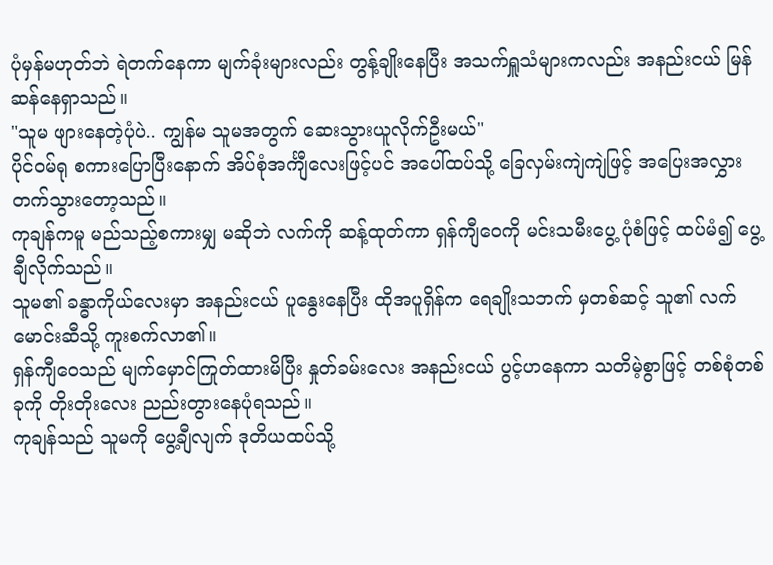ပုံမှန်မဟုတ်ဘဲ ရဲတက်နေကာ မျက်ခုံးများလည်း တွန့်ချိုးနေပြီး အသက်ရှူသံများကလည်း အနည်းငယ် မြန်ဆန်နေရှာသည်။
"သူမ ဖျားနေတဲ့ပုံပဲ.. ကျွန်မ သူမအတွက် ဆေးသွားယူလိုက်ဦးမယ်"
ပိုင်၀မ်ရု စကားပြောပြီးနောက် အိပ်စုံအင်္ကျီလေးဖြင့်ပင် အပေါ်ထပ်သို့ ခြေလှမ်းကျဲကျဲဖြင့် အပြေးအလွှား တက်သွားတော့သည်။
ကုချန်ကမူ မည်သည့်စကားမျှ မဆိုဘဲ လက်ကို ဆန့်ထုတ်ကာ ရှန်ကျီဝေကို မင်းသမီးပွေ့ ပုံစံဖြင့် ထပ်မံ၍ ပွေ့ချီလိုက်သည်။
သူမ၏ ခန္ဓာကိုယ်လေးမှာ အနည်းငယ် ပူနွေးနေပြီး ထိုအပူရှိန်က ရေချိုးသဘက် မှတစ်ဆင့် သူ၏ လက်မောင်းဆီသို့ ကူးစက်လာ၏။
ရှန်ကျီဝေသည် မျက်မှောင်ကြုတ်ထားမိပြီး နှုတ်ခမ်းလေး အနည်းငယ် ပွင့်ဟနေကာ သတိမဲ့စွာဖြင့် တစ်စုံတစ်ခုကို တိုးတိုးလေး ညည်းတွားနေပုံရသည်။
ကုချန်သည် သူမကို ပွေ့ချီလျက် ဒုတိယထပ်သို့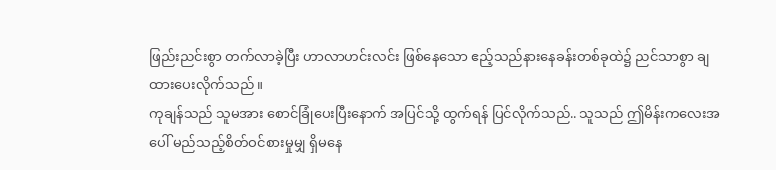ဖြည်းညင်းစွာ တက်လာခဲ့ပြီး ဟာလာဟင်းလင်း ဖြစ်နေသော ဧည့်သည်နားနေခန်းတစ်ခုထဲ၌ ညင်သာစွာ ချထားပေးလိုက်သည်။
ကုချန်သည် သူမအား စောင်ခြုံပေးပြီးနောက် အပြင်သို့ ထွက်ရန် ပြင်လိုက်သည်.. သူသည် ဤမိန်းကလေးအပေါ် မည်သည့်စိတ်ဝင်စားမှုမျှ ရှိမနေ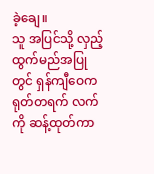ခဲ့ချေ။
သူ အပြင်သို့ လှည့်ထွက်မည်အပြုတွင် ရှန်ကျီဝေက ရုတ်တရက် လက်ကို ဆန့်ထုတ်ကာ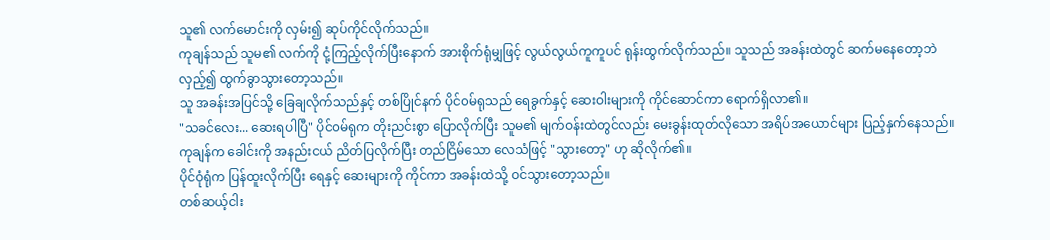သူ၏ လက်မောင်းကို လှမ်း၍ ဆုပ်ကိုင်လိုက်သည်။
ကုချန်သည် သူမ၏ လက်ကို ငုံ့ကြည့်လိုက်ပြီးနောက် အားစိုက်ရုံမျှဖြင့် လွယ်လွယ်ကူကူပင် ရုန်းထွက်လိုက်သည်။ သူသည် အခန်းထဲတွင် ဆက်မနေတော့ဘဲ လှည့်၍ ထွက်ခွာသွားတော့သည်။
သူ အခန်းအပြင်သို့ ခြေချလိုက်သည်နှင့် တစ်ပြိုင်နက် ပိုင်၀မ်ရုသည် ရေခွက်နှင့် ဆေးဝါးများကို ကိုင်ဆောင်ကာ ရောက်ရှိလာ၏။
"သခင်လေး... ဆေးရပါပြီ" ပိုင်၀မ်ရုက တိုးညင်းစွာ ပြောလိုက်ပြီး သူမ၏ မျက်ဝန်းထဲတွင်လည်း မေးခွန်းထုတ်လိုသော အရိပ်အယောင်များ ပြည့်နှက်နေသည်။
ကုချန်က ခေါင်းကို အနည်းငယ် ညိတ်ပြလိုက်ပြီး တည်ငြိမ်သော လေသံဖြင့် "သွားတော့" ဟု ဆိုလိုက်၏။
ပိုင်ဝုံရုံက ပြန်ထူးလိုက်ပြီး ရေနှင့် ဆေးများကို ကိုင်ကာ အခန်းထဲသို့ ဝင်သွားတော့သည်။
တစ်ဆယ့်ငါး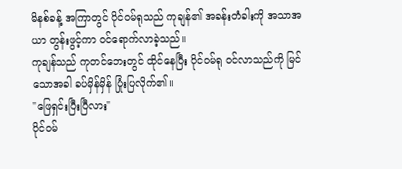မိနစ်ခန့် အကြာတွင် ပိုင်၀မ်ရုသည် ကုချန်၏ အခန်းတံခါးကို အသာအယာ တွန်းဖွင့်ကာ ဝင်ရောက်လာခဲ့သည်။
ကုချန်သည် ကုတင်ဘေးတွင် ထိုင်နေပြီး ပိုင်၀မ်ရု ဝင်လာသည်ကို မြင်သောအခါ ခပ်မှိန်မှိန် ပြုံးပြလိုက်၏။
"ဖြေရှင်းပြီးပြီလား"
ပိုင်၀မ်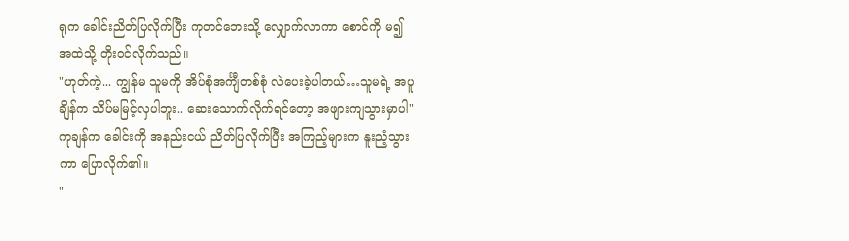ရုက ခေါင်းညိတ်ပြလိုက်ပြီး ကုတင်ဘေးသို့ လျှောက်လာကာ စောင်ကို မ၍ အထဲသို့ တိုးဝင်လိုက်သည်။
"ဟုတ်ကဲ့... ကျွန်မ သူမကို အိပ်စုံအင်္ကျီတစ်စုံ လဲပေးခဲ့ပါတယ်…သူမရဲ့ အပူချိန်က သိပ်မမြင့်လှပါဘူး.. ဆေးသောက်လိုက်ရင်တော့ အဖျားကျသွားမှာပါ"
ကုချန်က ခေါင်းကို အနည်းငယ် ညိတ်ပြလိုက်ပြီး အကြည့်များက နူးညံ့သွားကာ ပြောလိုက်၏။
"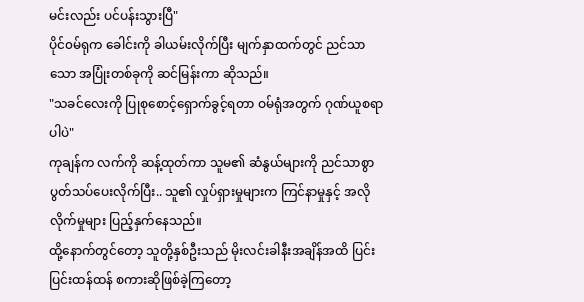မင်းလည်း ပင်ပန်းသွားပြီ"
ပိုင်၀မ်ရုက ခေါင်းကို ခါယမ်းလိုက်ပြီး မျက်နှာထက်တွင် ညင်သာသော အပြုံးတစ်ခုကို ဆင်မြန်းကာ ဆိုသည်။
"သခင်လေးကို ပြုစုစောင့်ရှောက်ခွင့်ရတာ ဝမ်ရုံအတွက် ဂုဏ်ယူစရာပါပဲ"
ကုချန်က လက်ကို ဆန့်ထုတ်ကာ သူမ၏ ဆံနွယ်များကို ညင်သာစွာ ပွတ်သပ်ပေးလိုက်ပြီး.. သူ၏ လှုပ်ရှားမှုများက ကြင်နာမှုနှင့် အလိုလိုက်မှုများ ပြည့်နှက်နေသည်။
ထို့နောက်တွင်တော့ သူတို့နှစ်ဦးသည် မိုးလင်းခါနီးအချိန်အထိ ပြင်းပြင်းထန်ထန် စကားဆိုဖြစ်ခဲ့ကြတော့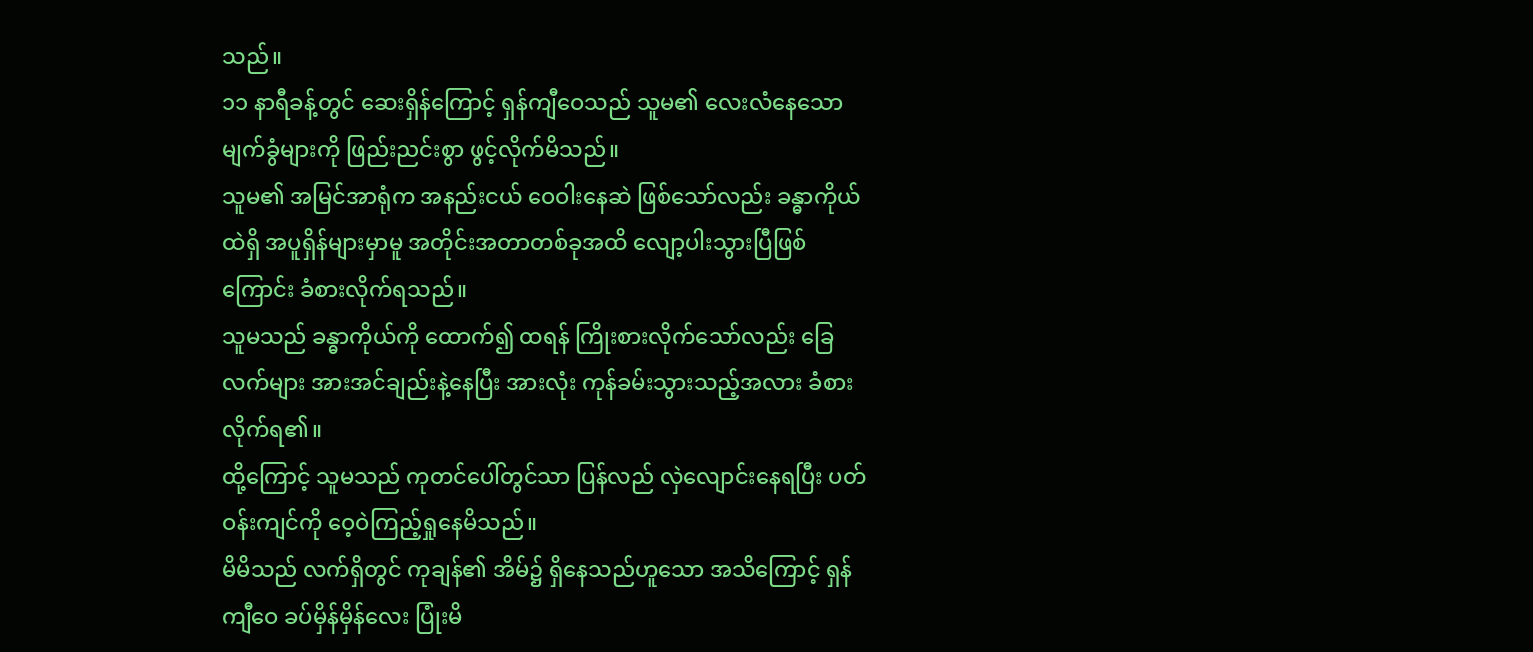သည်။
၁၁ နာရီခန့်တွင် ဆေးရှိန်ကြောင့် ရှန်ကျီဝေသည် သူမ၏ လေးလံနေသော မျက်ခွံများကို ဖြည်းညင်းစွာ ဖွင့်လိုက်မိသည်။
သူမ၏ အမြင်အာရုံက အနည်းငယ် ဝေဝါးနေဆဲ ဖြစ်သော်လည်း ခန္ဓာကိုယ်ထဲရှိ အပူရှိန်များမှာမူ အတိုင်းအတာတစ်ခုအထိ လျော့ပါးသွားပြီဖြစ်ကြောင်း ခံစားလိုက်ရသည်။
သူမသည် ခန္ဓာကိုယ်ကို ထောက်၍ ထရန် ကြိုးစားလိုက်သော်လည်း ခြေလက်များ အားအင်ချည်းနဲ့နေပြီး အားလုံး ကုန်ခမ်းသွားသည့်အလား ခံစားလိုက်ရ၏။
ထို့ကြောင့် သူမသည် ကုတင်ပေါ်တွင်သာ ပြန်လည် လှဲလျောင်းနေရပြီး ပတ်ဝန်းကျင်ကို ဝေ့ဝဲကြည့်ရှုနေမိသည်။
မိမိသည် လက်ရှိတွင် ကုချန်၏ အိမ်၌ ရှိနေသည်ဟူသော အသိကြောင့် ရှန်ကျီဝေ ခပ်မှိန်မှိန်လေး ပြုံးမိ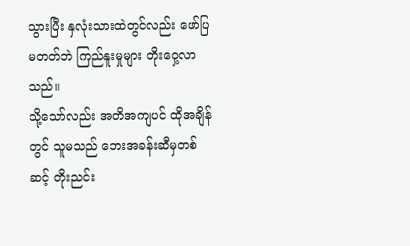သွားပြီး နှလုံးသားထဲတွင်လည်း ဖော်ပြမတတ်ဘဲ ကြည်နူးမှုများ တိုးဝှေ့လာသည်။
သို့သော်လည်း အတိအကျပင် ထိုအချိန်တွင် သူမသည် ဘေးအခန်းဆီမှတစ်ဆင့် တိုးညင်း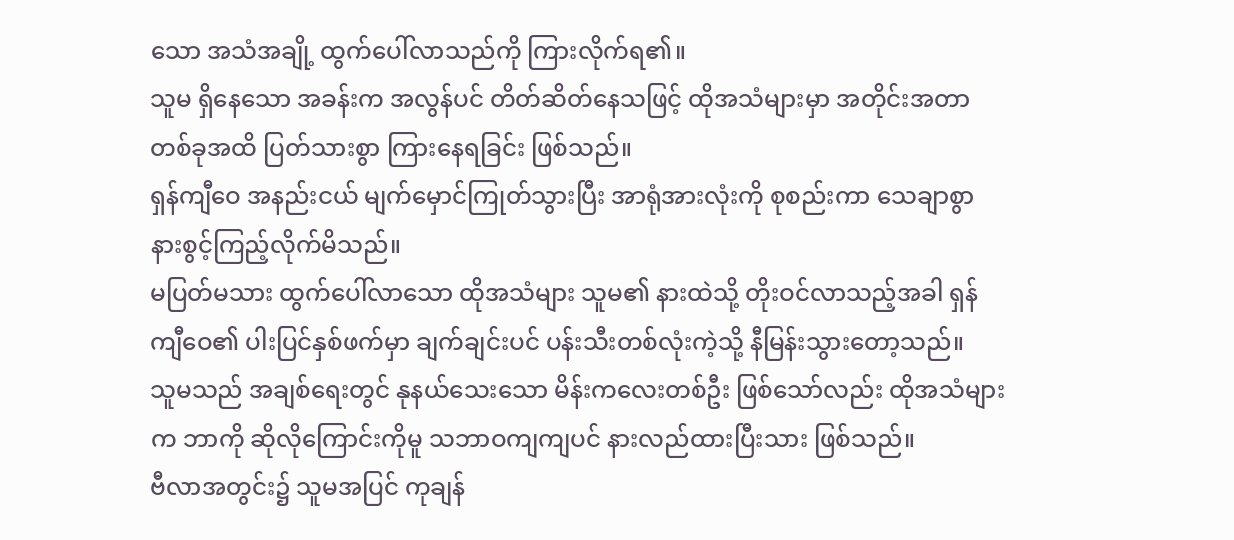သော အသံအချို့ ထွက်ပေါ်လာသည်ကို ကြားလိုက်ရ၏။
သူမ ရှိနေသော အခန်းက အလွန်ပင် တိတ်ဆိတ်နေသဖြင့် ထိုအသံများမှာ အတိုင်းအတာတစ်ခုအထိ ပြတ်သားစွာ ကြားနေရခြင်း ဖြစ်သည်။
ရှန်ကျီဝေ အနည်းငယ် မျက်မှောင်ကြုတ်သွားပြီး အာရုံအားလုံးကို စုစည်းကာ သေချာစွာ နားစွင့်ကြည့်လိုက်မိသည်။
မပြတ်မသား ထွက်ပေါ်လာသော ထိုအသံများ သူမ၏ နားထဲသို့ တိုးဝင်လာသည့်အခါ ရှန်ကျီဝေ၏ ပါးပြင်နှစ်ဖက်မှာ ချက်ချင်းပင် ပန်းသီးတစ်လုံးကဲ့သို့ နီမြန်းသွားတော့သည်။
သူမသည် အချစ်ရေးတွင် နုနယ်သေးသော မိန်းကလေးတစ်ဦး ဖြစ်သော်လည်း ထိုအသံများက ဘာကို ဆိုလိုကြောင်းကိုမူ သဘာဝကျကျပင် နားလည်ထားပြီးသား ဖြစ်သည်။
ဗီလာအတွင်း၌ သူမအပြင် ကုချန်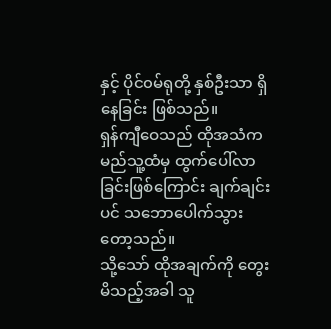နှင့် ပိုင်၀မ်ရုတို့ နှစ်ဦးသာ ရှိနေခြင်း ဖြစ်သည်။
ရှန်ကျီဝေသည် ထိုအသံက မည်သူ့ထံမှ ထွက်ပေါ်လာခြင်းဖြစ်ကြောင်း ချက်ချင်းပင် သဘောပေါက်သွားတော့သည်။
သို့သော် ထိုအချက်ကို တွေးမိသည့်အခါ သူ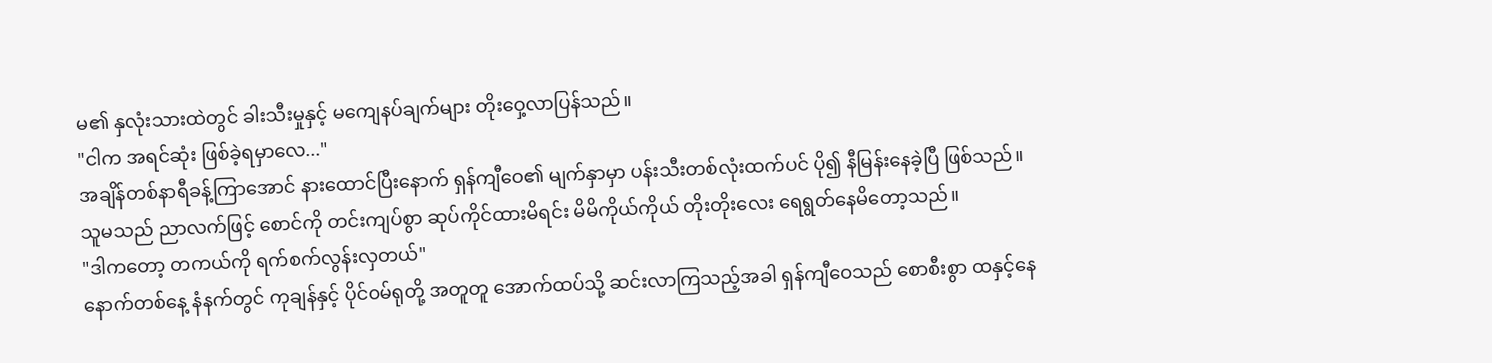မ၏ နှလုံးသားထဲတွင် ခါးသီးမှုနှင့် မကျေနပ်ချက်များ တိုးဝှေ့လာပြန်သည်။
"ငါက အရင်ဆုံး ဖြစ်ခဲ့ရမှာလေ..."
အချိန်တစ်နာရီခန့်ကြာအောင် နားထောင်ပြီးနောက် ရှန်ကျီဝေ၏ မျက်နှာမှာ ပန်းသီးတစ်လုံးထက်ပင် ပို၍ နီမြန်းနေခဲ့ပြီ ဖြစ်သည်။
သူမသည် ညာလက်ဖြင့် စောင်ကို တင်းကျပ်စွာ ဆုပ်ကိုင်ထားမိရင်း မိမိကိုယ်ကိုယ် တိုးတိုးလေး ရေရွတ်နေမိတော့သည်။
"ဒါကတော့ တကယ်ကို ရက်စက်လွန်းလှတယ်"
နောက်တစ်နေ့ နံနက်တွင် ကုချန်နှင့် ပိုင်၀မ်ရုတို့ အတူတူ အောက်ထပ်သို့ ဆင်းလာကြသည့်အခါ ရှန်ကျီဝေသည် စောစီးစွာ ထနှင့်နေ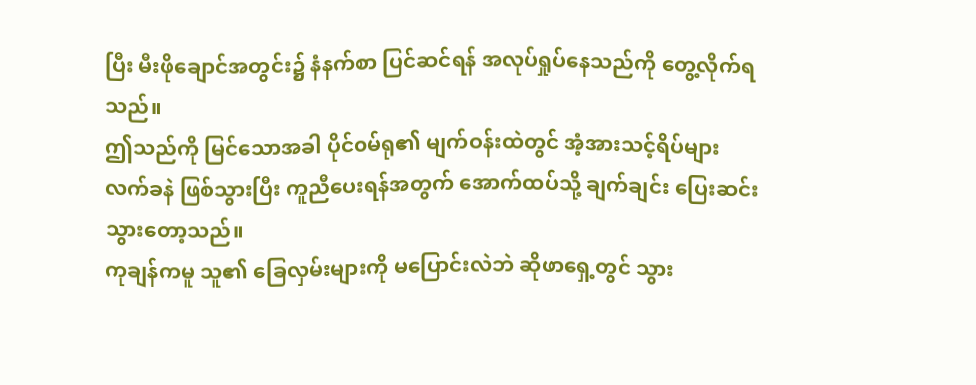ပြီး မီးဖိုချောင်အတွင်း၌ နံနက်စာ ပြင်ဆင်ရန် အလုပ်ရှုပ်နေသည်ကို တွေ့လိုက်ရသည်။
ဤသည်ကို မြင်သောအခါ ပိုင်၀မ်ရု၏ မျက်ဝန်းထဲတွင် အံ့အားသင့်ရိပ်များ လက်ခနဲ ဖြစ်သွားပြီး ကူညီပေးရန်အတွက် အောက်ထပ်သို့ ချက်ချင်း ပြေးဆင်းသွားတော့သည်။
ကုချန်ကမူ သူ၏ ခြေလှမ်းများကို မပြောင်းလဲဘဲ ဆိုဖာရှေ့တွင် သွား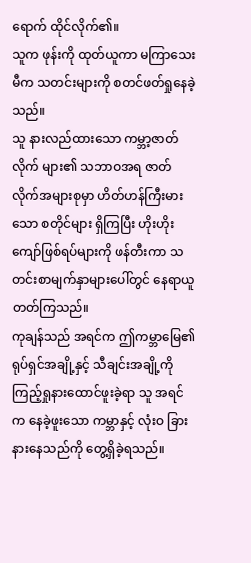ရောက် ထိုင်လိုက်၏။
သူက ဖုန်းကို ထုတ်ယူကာ မကြာသေးမီက သတင်းများကို စတင်ဖတ်ရှုနေခဲ့သည်။
သူ နားလည်ထားသော ကမ္ဘာ့ဇာတ်လိုက် များ၏ သဘာဝအရ ဇာတ်လိုက်အများစုမှာ ဟိတ်ဟန်ကြီးမားသော စတိုင်များ ရှိကြပြီး ဟိုးဟိုးကျော်ဖြစ်ရပ်များကို ဖန်တီးကာ သတင်းစာမျက်နှာများပေါ်တွင် နေရာယူတတ်ကြသည်။
ကုချန်သည် အရင်က ဤကမ္ဘာမြေ၏ ရုပ်ရှင်အချို့နှင့် သီချင်းအချို့ကို ကြည့်ရှုနားထောင်ဖူးခဲ့ရာ သူ အရင်က နေခဲ့ဖူးသော ကမ္ဘာနှင့် လုံးဝ ခြားနားနေသည်ကို တွေ့ရှိခဲ့ရသည်။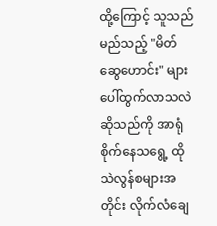ထို့ကြောင့် သူသည် မည်သည့် "မိတ်ဆွေဟောင်း" များ ပေါ်ထွက်လာသလဲဆိုသည်ကို အာရုံစိုက်နေသရွေ့ ထိုသဲလွန်စများအတိုင်း လိုက်လံချေ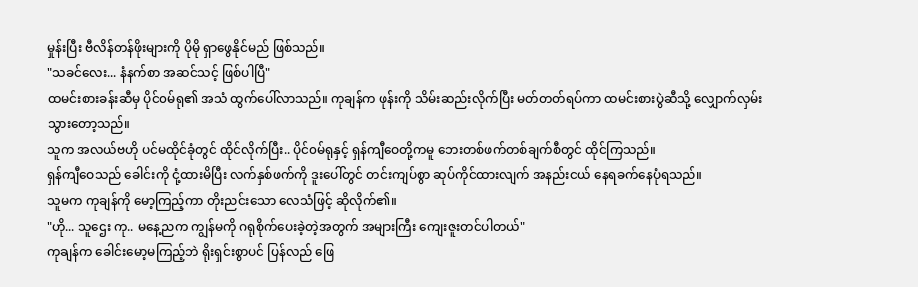မှုန်းပြီး ဗီလိန်တန်ဖိုးများကို ပိုမို ရှာဖွေနိုင်မည် ဖြစ်သည်။
"သခင်လေး... နံနက်စာ အဆင်သင့် ဖြစ်ပါပြီ"
ထမင်းစားခန်းဆီမှ ပိုင်၀မ်ရု၏ အသံ ထွက်ပေါ်လာသည်။ ကုချန်က ဖုန်းကို သိမ်းဆည်းလိုက်ပြီး မတ်တတ်ရပ်ကာ ထမင်းစားပွဲဆီသို့ လျှောက်လှမ်းသွားတော့သည်။
သူက အလယ်ဗဟို ပင်မထိုင်ခုံတွင် ထိုင်လိုက်ပြီး.. ပိုင်၀မ်ရုနှင့် ရှန်ကျီဝေတို့ကမူ ဘေးတစ်ဖက်တစ်ချက်စီတွင် ထိုင်ကြသည်။
ရှန်ကျီဝေသည် ခေါင်းကို ငုံ့ထားမိပြီး လက်နှစ်ဖက်ကို ဒူးပေါ်တွင် တင်းကျပ်စွာ ဆုပ်ကိုင်ထားလျက် အနည်းငယ် နေရခက်နေပုံရသည်။
သူမက ကုချန်ကို မော့ကြည့်ကာ တိုးညင်းသော လေသံဖြင့် ဆိုလိုက်၏။
"ဟို... သူဌေး ကု.. မနေ့ညက ကျွန်မကို ဂရုစိုက်ပေးခဲ့တဲ့အတွက် အများကြီး ကျေးဇူးတင်ပါတယ်"
ကုချန်က ခေါင်းမော့မကြည့်ဘဲ ရိုးရှင်းစွာပင် ပြန်လည် ဖြေ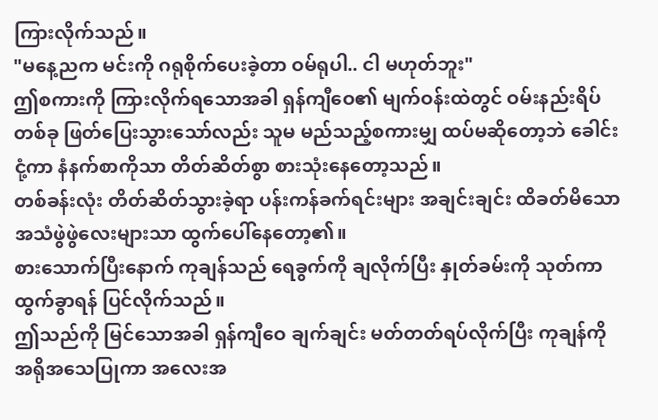ကြားလိုက်သည်။
"မနေ့ညက မင်းကို ဂရုစိုက်ပေးခဲ့တာ ဝမ်ရုပါ.. ငါ မဟုတ်ဘူး"
ဤစကားကို ကြားလိုက်ရသောအခါ ရှန်ကျီဝေ၏ မျက်ဝန်းထဲတွင် ဝမ်းနည်းရိပ်တစ်ခု ဖြတ်ပြေးသွားသော်လည်း သူမ မည်သည့်စကားမျှ ထပ်မဆိုတော့ဘဲ ခေါင်းငုံ့ကာ နံနက်စာကိုသာ တိတ်ဆိတ်စွာ စားသုံးနေတော့သည်။
တစ်ခန်းလုံး တိတ်ဆိတ်သွားခဲ့ရာ ပန်းကန်ခက်ရင်းများ အချင်းချင်း ထိခတ်မိသော အသံဖွဲဖွဲလေးများသာ ထွက်ပေါ်နေတော့၏။
စားသောက်ပြီးနောက် ကုချန်သည် ရေခွက်ကို ချလိုက်ပြီး နှုတ်ခမ်းကို သုတ်ကာ ထွက်ခွာရန် ပြင်လိုက်သည်။
ဤသည်ကို မြင်သောအခါ ရှန်ကျီဝေ ချက်ချင်း မတ်တတ်ရပ်လိုက်ပြီး ကုချန်ကို အရိုအသေပြုကာ အလေးအ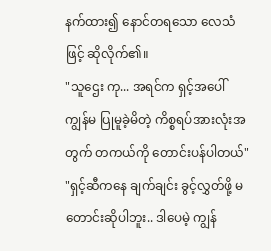နက်ထား၍ နောင်တရသော လေသံဖြင့် ဆိုလိုက်၏။
"သူဌေး ကု... အရင်က ရှင့်အပေါ် ကျွန်မ ပြုမူခဲ့မိတဲ့ ကိစ္စရပ်အားလုံးအတွက် တကယ်ကို တောင်းပန်ပါတယ်"
"ရှင့်ဆီကနေ ချက်ချင်း ခွင့်လွှတ်ဖို့ မတောင်းဆိုပါဘူး.. ဒါပေမဲ့ ကျွန်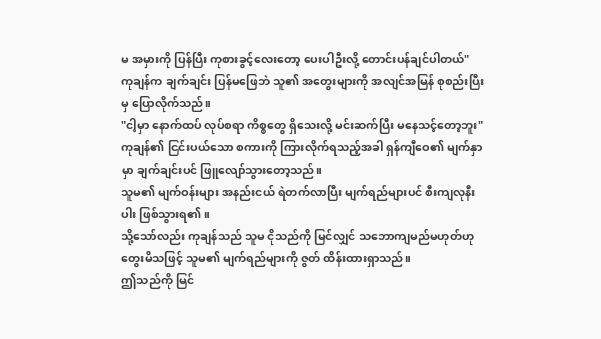မ အမှားကို ပြန်ပြီး ကုစားခွင့်လေးတော့ ပေးပါဦးလို့ တောင်းပန်ချင်ပါတယ်"
ကုချန်က ချက်ချင်း ပြန်မဖြေဘဲ သူ၏ အတွေးများကို အလျင်အမြန် စုစည်းပြီးမှ ပြောလိုက်သည်။
"ငါ့မှာ နောက်ထပ် လုပ်စရာ ကိစ္စတွေ ရှိသေးလို့ မင်းဆက်ပြီး မနေသင့်တော့ဘူး"
ကုချန်၏ ငြင်းပယ်သော စကားကို ကြားလိုက်ရသည့်အခါ ရှန်ကျီဝေ၏ မျက်နှာမှာ ချက်ချင်းပင် ဖြူလျော်သွားတော့သည်။
သူမ၏ မျက်ဝန်းများ အနည်းငယ် ရဲတက်လာပြီး မျက်ရည်များပင် စီးကျလုနီးပါး ဖြစ်သွားရ၏။
သို့သော်လည်း ကုချန်သည် သူမ ငိုသည်ကို မြင်လျှင် သဘောကျမည်မဟုတ်ဟု တွေးမိသဖြင့် သူမ၏ မျက်ရည်များကို ဇွတ် ထိန်းထားရှာသည်။
ဤသည်ကို မြင်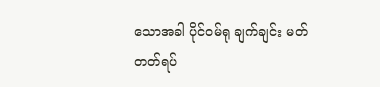သောအခါ ပိုင်၀မ်ရု ချက်ချင်း မတ်တတ်ရပ်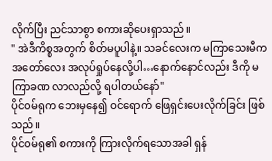လိုက်ပြီး ညင်သာစွာ စကားဆိုပေးရှာသည်။
" အဲဒီကိစ္စအတွက် စိတ်မပူပါနဲ့။ သခင်လေးက မကြာသေးမီက အတော်လေး အလုပ်ရှုပ်နေလို့ပါ…နောက်နောင်လည်း ဒီကို မကြာခဏ လာလည်လို့ ရပါတယ်နော်"
ပိုင်၀မ်ရုက ဘေးမှနေ၍ ဝင်ရောက် ဖြေရှင်းပေးလိုက်ခြင်း ဖြစ်သည်။
ပိုင်၀မ်ရု၏ စကားကို ကြားလိုက်ရသောအခါ ရှန်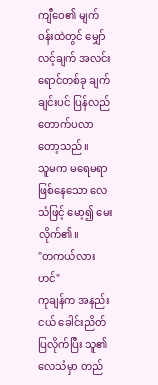ကျီဝေ၏ မျက်ဝန်းထဲတွင် မျှော်လင့်ချက် အလင်းရောင်တစ်ခု ချက်ချင်းပင် ပြန်လည် တောက်ပလာတော့သည်။
သူမက မရေမရာ ဖြစ်နေသော လေသံဖြင့် မော့၍ မေးလိုက်၏။
"တကယ်လားဟင်"
ကုချန်က အနည်းငယ် ခေါင်းညိတ်ပြလိုက်ပြီး သူ၏ လေသံမှာ တည်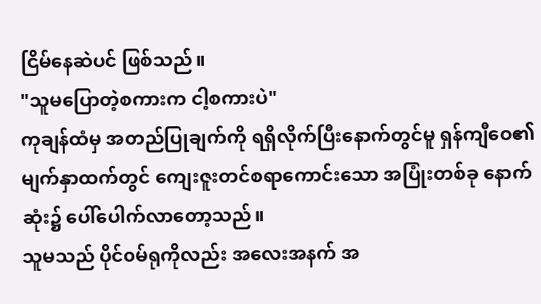ငြိမ်နေဆဲပင် ဖြစ်သည်။
"သူမပြောတဲ့စကားက ငါ့စကားပဲ"
ကုချန်ထံမှ အတည်ပြုချက်ကို ရရှိလိုက်ပြီးနောက်တွင်မူ ရှန်ကျီဝေ၏ မျက်နှာထက်တွင် ကျေးဇူးတင်စရာကောင်းသော အပြုံးတစ်ခု နောက်ဆုံး၌ ပေါ်ပေါက်လာတော့သည်။
သူမသည် ပိုင်၀မ်ရုကိုလည်း အလေးအနက် အ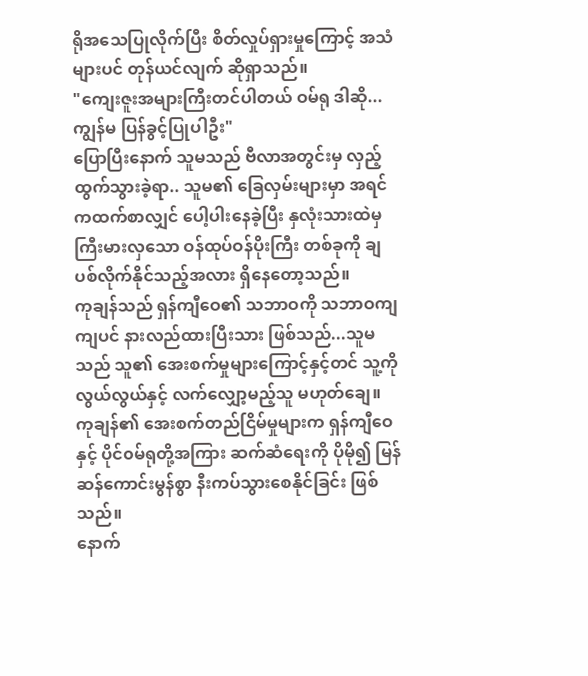ရိုအသေပြုလိုက်ပြီး စိတ်လှုပ်ရှားမှုကြောင့် အသံများပင် တုန်ယင်လျက် ဆိုရှာသည်။
"ကျေးဇူးအများကြီးတင်ပါတယ် ဝမ်ရု ဒါဆို... ကျွန်မ ပြန်ခွင့်ပြုပါဦး"
ပြောပြီးနောက် သူမသည် ဗီလာအတွင်းမှ လှည့်ထွက်သွားခဲ့ရာ.. သူမ၏ ခြေလှမ်းများမှာ အရင်ကထက်စာလျှင် ပေါ့ပါးနေခဲ့ပြီး နှလုံးသားထဲမှ ကြီးမားလှသော ဝန်ထုပ်ဝန်ပိုးကြီး တစ်ခုကို ချပစ်လိုက်နိုင်သည့်အလား ရှိနေတော့သည်။
ကုချန်သည် ရှန်ကျီဝေ၏ သဘာဝကို သဘာဝကျကျပင် နားလည်ထားပြီးသား ဖြစ်သည်...သူမသည် သူ၏ အေးစက်မှုများကြောင့်နှင့်တင် သူ့ကို လွယ်လွယ်နှင့် လက်လျှော့မည့်သူ မဟုတ်ချေ။
ကုချန်၏ အေးစက်တည်ငြိမ်မှုများက ရှန်ကျီဝေနှင့် ပိုင်၀မ်ရုတို့အကြား ဆက်ဆံရေးကို ပိုမို၍ မြန်ဆန်ကောင်းမွန်စွာ နီးကပ်သွားစေနိုင်ခြင်း ဖြစ်သည်။
နောက်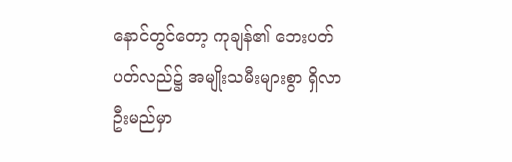နောင်တွင်တော့ ကုချန်၏ ဘေးပတ်ပတ်လည်၌ အမျိုးသမီးများစွာ ရှိလာဦးမည်မှာ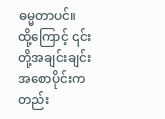ဓမ္မတာပင်။
ထို့ကြောင့် ၎င်းတို့အချင်းချင်း အစောပိုင်းကတည်း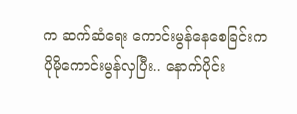က ဆက်ဆံရေး ကောင်းမွန်နေစေခြင်းက ပိုမိုကောင်းမွန်လှပြီး.. နောက်ပိုင်း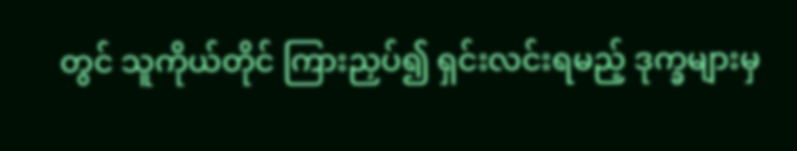တွင် သူကိုယ်တိုင် ကြားညှပ်၍ ရှင်းလင်းရမည့် ဒုက္ခများမှ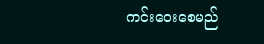ကင်းဝေးစေမည်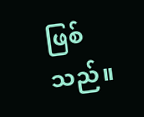ဖြစ်သည်။